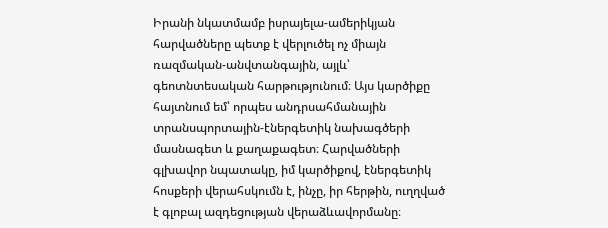Իրանի նկատմամբ իսրայելա-ամերիկյան հարվածները պետք է վերլուծել ոչ միայն ռազմական-անվտանգային, այլև՝ գեոտնտեսական հարթությունում։ Այս կարծիքը հայտնում եմ՝ որպես անդրսահմանային տրանսպորտային-էներգետիկ նախագծերի մասնագետ և քաղաքագետ։ Հարվածների գլխավոր նպատակը, իմ կարծիքով, էներգետիկ հոսքերի վերահսկումն է, ինչը, իր հերթին, ուղղված է գլոբալ ազդեցության վերաձևավորմանը։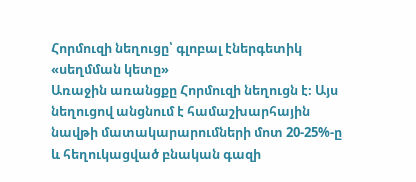Հորմուզի նեղուցը՝ գլոբալ էներգետիկ «սեղմման կետը»
Առաջին առանցքը Հորմուզի նեղուցն է։ Այս նեղուցով անցնում է համաշխարհային նավթի մատակարարումների մոտ 20-25%-ը և հեղուկացված բնական գազի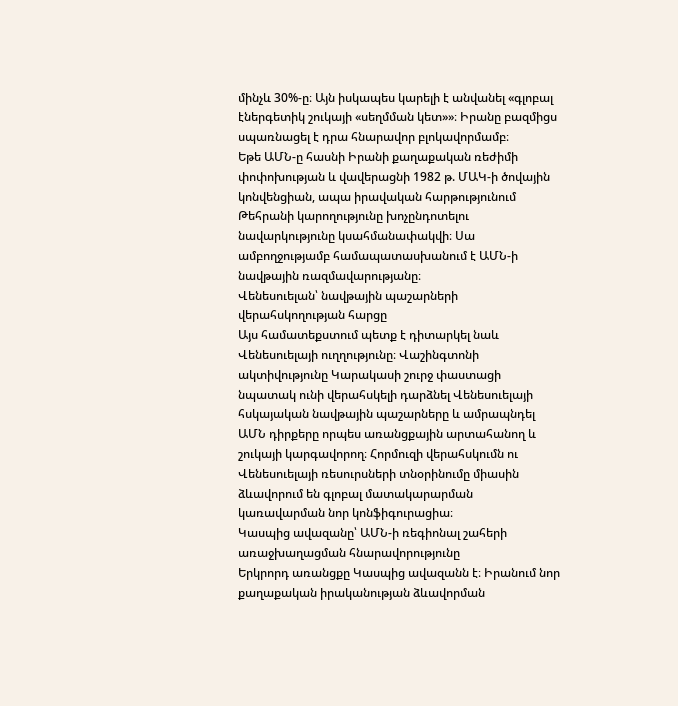մինչև 30%-ը։ Այն իսկապես կարելի է անվանել «գլոբալ էներգետիկ շուկայի «սեղմման կետ»»։ Իրանը բազմիցս սպառնացել է դրա հնարավոր բլոկավորմամբ։
Եթե ԱՄՆ-ը հասնի Իրանի քաղաքական ռեժիմի փոփոխության և վավերացնի 1982 թ. ՄԱԿ-ի ծովային կոնվենցիան, ապա իրավական հարթությունում Թեհրանի կարողությունը խոչընդոտելու նավարկությունը կսահմանափակվի։ Սա ամբողջությամբ համապատասխանում է ԱՄՆ-ի նավթային ռազմավարությանը։
Վենեսուելան՝ նավթային պաշարների վերահսկողության հարցը
Այս համատեքստում պետք է դիտարկել նաև Վենեսուելայի ուղղությունը։ Վաշինգտոնի ակտիվությունը Կարակասի շուրջ փաստացի նպատակ ունի վերահսկելի դարձնել Վենեսուելայի հսկայական նավթային պաշարները և ամրապնդել ԱՄՆ դիրքերը որպես առանցքային արտահանող և շուկայի կարգավորող։ Հորմուզի վերահսկումն ու Վենեսուելայի ռեսուրսների տնօրինումը միասին ձևավորում են գլոբալ մատակարարման կառավարման նոր կոնֆիգուրացիա։
Կասպից ավազանը՝ ԱՄՆ-ի ռեգիոնալ շահերի առաջխաղացման հնարավորությունը
Երկրորդ առանցքը Կասպից ավազանն է։ Իրանում նոր քաղաքական իրականության ձևավորման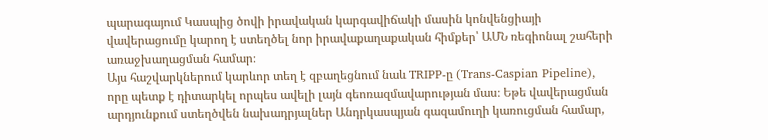պարագայում Կասպից ծովի իրավական կարգավիճակի մասին կոնվենցիայի վավերացումը կարող է ստեղծել նոր իրավաքաղաքական հիմքեր՝ ԱՄՆ ռեգիոնալ շահերի առաջխաղացման համար։
Այս հաշվարկներում կարևոր տեղ է զբաղեցնում նաև TRIPP-ը (Trans-Caspian Pipeline), որը պետք է դիտարկել որպես ավելի լայն գեոռազմավարության մաս։ Եթե վավերացման արդյունքում ստեղծվեն նախադրյալներ Անդրկասպյան գազամուղի կառուցման համար,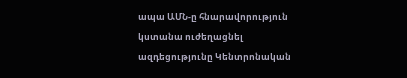ապա ԱՄՆ-ը հնարավորություն կստանա ուժեղացնել ազդեցությունը Կենտրոնական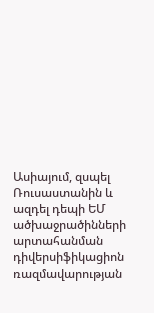Ասիայում, զսպել Ռուսաստանին և ազդել դեպի ԵՄ ածխաջրածինների արտահանման դիվերսիֆիկացիոն ռազմավարության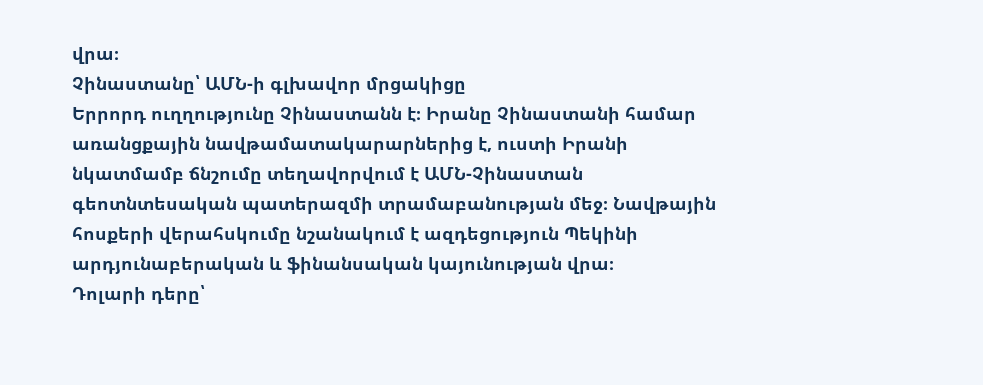վրա։
Չինաստանը՝ ԱՄՆ-ի գլխավոր մրցակիցը
Երրորդ ուղղությունը Չինաստանն է։ Իրանը Չինաստանի համար առանցքային նավթամատակարարներից է, ուստի Իրանի նկատմամբ ճնշումը տեղավորվում է ԱՄՆ-Չինաստան գեոտնտեսական պատերազմի տրամաբանության մեջ։ Նավթային հոսքերի վերահսկումը նշանակում է ազդեցություն Պեկինի արդյունաբերական և ֆինանսական կայունության վրա։
Դոլարի դերը՝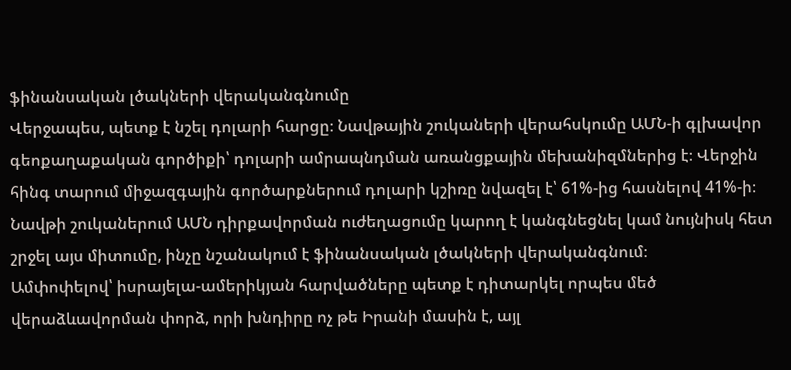ֆինանսական լծակների վերականգնումը
Վերջապես, պետք է նշել դոլարի հարցը։ Նավթային շուկաների վերահսկումը ԱՄՆ-ի գլխավոր գեոքաղաքական գործիքի՝ դոլարի ամրապնդման առանցքային մեխանիզմներից է։ Վերջին հինգ տարում միջազգային գործարքներում դոլարի կշիռը նվազել է՝ 61%-ից հասնելով 41%-ի։ Նավթի շուկաներում ԱՄՆ դիրքավորման ուժեղացումը կարող է կանգնեցնել կամ նույնիսկ հետ շրջել այս միտումը, ինչը նշանակում է ֆինանսական լծակների վերականգնում։
Ամփոփելով՝ իսրայելա-ամերիկյան հարվածները պետք է դիտարկել որպես մեծ վերաձևավորման փորձ, որի խնդիրը ոչ թե Իրանի մասին է, այլ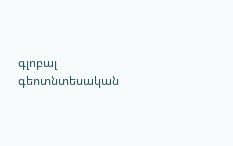գլոբալ գեոտնտեսական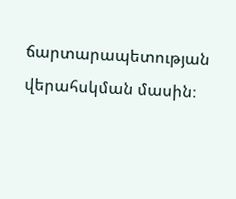ճարտարապետության վերահսկման մասին։